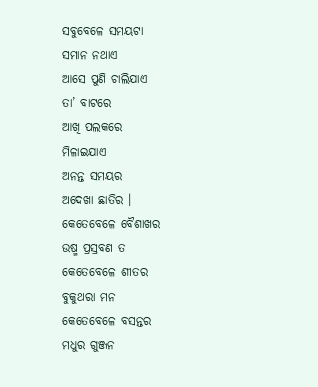ସବୁବେଳେ ସମୟଟା
ସମାନ ନଥାଏ
ଆସେ ପୁଣି ଚାଲିଯାଏ
ତା’ ବାଟରେ
ଆଖି ପଲକରେ
ମିଳାଇଯାଏ
ଅନନ୍ତ ସମୟର
ଅଦେଖା ଛାତିର ।
କେତେବେଳେ ବୈଶାଖର
ଉଷ୍ମ ପ୍ରସ୍ରବଣ ତ
କେତେବେଳେ ଶୀତର
ବୁକୁଥରା ମନ
କେତେବେଳେ ବସନ୍ତର
ମଧୁର ଗୁଞ୍ଜନ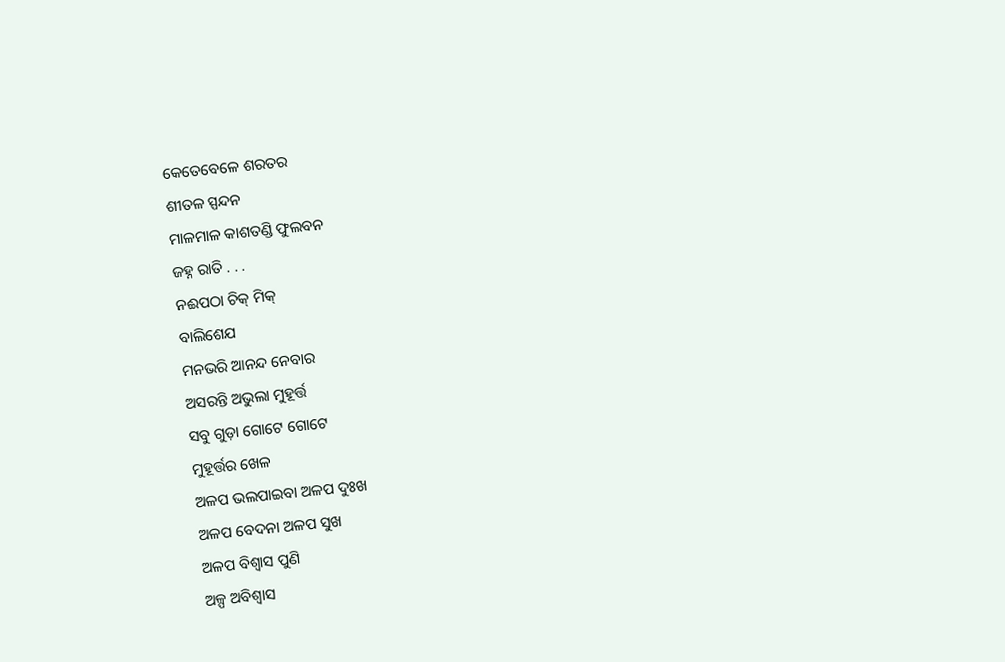କେତେବେଳେ ଶରତର
ଶୀତଳ ସ୍ପନ୍ଦନ
ମାଳମାଳ କାଶତଣ୍ଡି ଫୁଲବନ
ଜହ୍ନ ରାତି . . .
ନଈପଠା ଚିକ୍ ମିକ୍
ବାଲିଶେଯ
ମନଭରି ଆନନ୍ଦ ନେବାର
ଅସରନ୍ତି ଅଭୁଲା ମୁହୂର୍ତ୍ତ
ସବୁ ଗୁଡ଼ା ଗୋଟେ ଗୋଟେ
ମୁହୂର୍ତ୍ତର ଖେଳ
ଅଳପ ଭଲପାଇବା ଅଳପ ଦୁଃଖ
ଅଳପ ବେଦନା ଅଳପ ସୁଖ
ଅଳପ ବିଶ୍ୱାସ ପୁଣି
ଅଳ୍ପ ଅବିଶ୍ୱାସ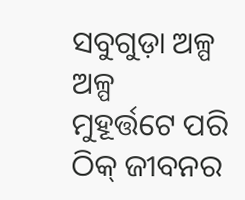ସବୁଗୁଡ଼ା ଅଳ୍ପ ଅଳ୍ପ
ମୁହୂର୍ତ୍ତଟେ ପରି
ଠିକ୍ ଜୀବନର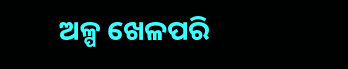ଅଳ୍ପ ଖେଳପରି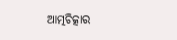ଆତ୍ମଚିତ୍କାର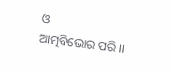ଓ
ଆତ୍ମବିଭୋର ପରି ।।